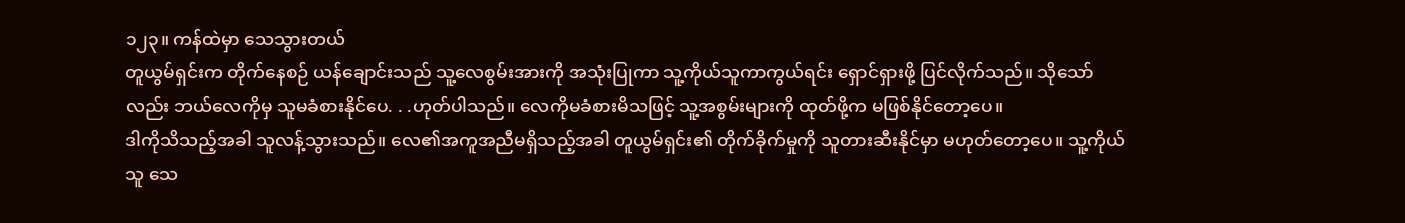၁၂၃။ ကန်ထဲမှာ သေသွားတယ်
တူယွမ်ရှင်းက တိုက်နေစဉ် ယန်ချောင်းသည် သူ့လေစွမ်းအားကို အသုံးပြုကာ သူ့ကိုယ်သူကာကွယ်ရင်း ရှောင်ရှားဖို့ ပြင်လိုက်သည်။ သိုသော်လည်း ဘယ်လေကိုမှ သူမခံစားနိုင်ပေ. . .ဟုတ်ပါသည်။ လေကိုမခံစားမိသဖြင့် သူ့အစွမ်းများကို ထုတ်ဖို့က မဖြစ်နိုင်တော့ပေ။
ဒါကိုသိသည့်အခါ သူလန့်သွားသည်။ လေ၏အကူအညီမရှိသည့်အခါ တူယွမ်ရှင်း၏ တိုက်ခိုက်မှုကို သူတားဆီးနိုင်မှာ မဟုတ်တော့ပေ။ သူ့ကိုယ်သူ သေ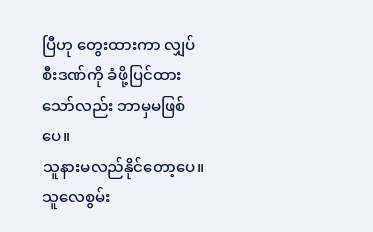ပြီဟု တွေးထားကာ လျှပ်စီးဒဏ်ကို ခံဖို့ပြင်ထားသော်လည်း ဘာမှမဖြစ်ပေ။
သူနားမလည်နိုင်တော့ပေ။ သူလေစွမ်း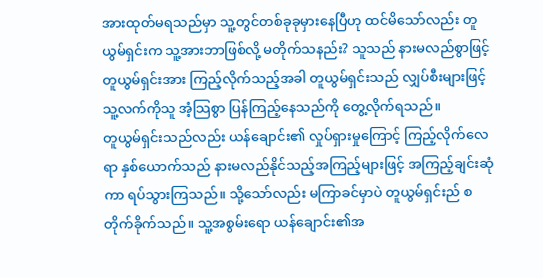အားထုတ်မရသည်မှာ သူ့တွင်တစ်ခုခုမှားနေပြီဟု ထင်မိသော်လည်း တူယွမ်ရှင်းက သူ့အားဘာဖြစ်လို့ မတိုက်သနည်း? သူသည် နားမလည်စွာဖြင့် တူယွမ်ရှင်းအား ကြည့်လိုက်သည့်အခါ တူယွမ်ရှင်းသည် လျှပ်စီးများဖြင့် သူ့လက်ကိုသူ အံ့သြစွာ ပြန်ကြည့်နေသည်ကို တွေ့လိုက်ရသည်။
တူယွမ်ရှင်းသည်လည်း ယန်ချောင်း၏ လှုပ်ရှားမှုကြောင့် ကြည့်လိုက်လေရာ နှစ်ယောက်သည် နားမလည်နိုင်သည့်အကြည့်များဖြင့် အကြည့်ချင်းဆုံကာ ရပ်သွားကြသည်။ သို့သော်လည်း မကြာခင်မှာပဲ တူယွမ်ရှင်းည် စတိုက်ခိုက်သည်။ သူ့အစွမ်းရော ယန်ချောင်း၏အ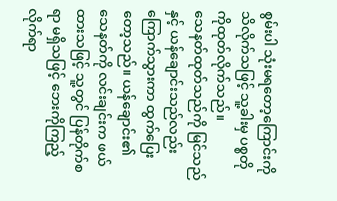စွမ်းပါ သုံးမရတော့ကြောင်းကို သိလိုက်သဖြင့် သူ့ခါးမှ ပစ္စတိုကိုထုတ်လိုက်သည်။
သေနတ်ထုတ်သည်ကို မြင်သည်နှင့် ယန်ချောင်းသည်လည်း ကြောက်သွားကာ ထွက်ပြေးတော့သည်။ ယန်ချောင်း၏ သေနတ်ကို လင်းချင်းက ဖယ်ထားသဖြင့် သူ့တွင် ပြန်တိုက်စရာ မရှိသဖြင့် ဘေးကိုကြည့်လိုက်ရာ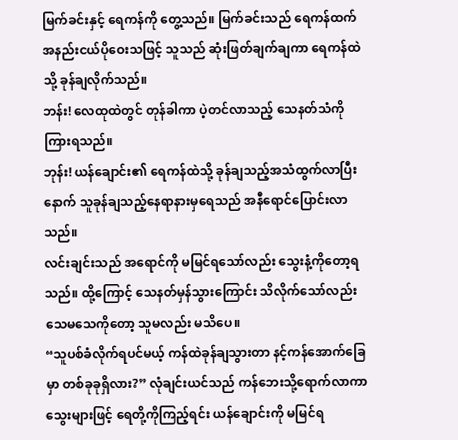မြက်ခင်းနှင့် ရေကန်ကို တွေ့သည်။ မြက်ခင်းသည် ရေကန်ထက် အနည်းငယ်ပိုဝေးသဖြင့် သူသည် ဆုံးဖြတ်ချက်ချကာ ရေကန်ထဲသို့ ခုန်ချလိုက်သည်။
ဘန်း! လေထုထဲတွင် တုန်ခါကာ ပဲ့တင်လာသည့် သေနတ်သံကို ကြားရသည်။
ဘုန်း! ယန်ချောင်း၏ ရေကန်ထဲသို့ ခုန်ချသည့်အသံထွက်လာပြီးနောက် သူခုန်ချသည့်နေရာနားမှရေသည် အနီရောင်ပြောင်းလာသည်။
လင်းချင်းသည် အရောင်ကို မမြင်ရသော်လည်း သွေးနံ့ကိုတော့ရသည်။ ထို့ကြောင့် သေနတ်မှန်သွားကြောင်း သိလိုက်သော်လည်း သေမသေကိုတော့ သူမလည်း မသိပေ။
“သူပစ်ခံလိုက်ရပင်မယ့် ကန်ထဲခုန်ချသွားတာ နင့်ကန်အောက်ခြေမှာ တစ်ခုခုရှိလား?” လုံချင်းယင်သည် ကန်ဘေးသို့ရောက်လာကာ သွေးများဖြင့် ရေတို့ကိုကြည့်ရင်း ယန်ချောင်းကို မမြင်ရ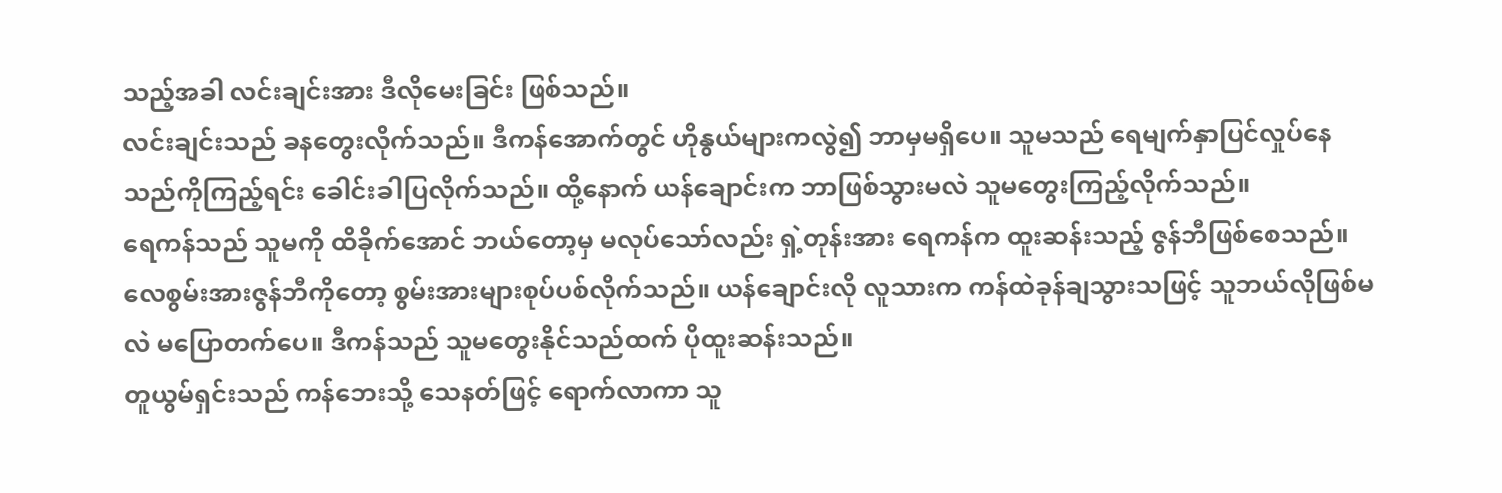သည့်အခါ လင်းချင်းအား ဒီလိုမေးခြင်း ဖြစ်သည်။
လင်းချင်းသည် ခနတွေးလိုက်သည်။ ဒီကန်အောက်တွင် ဟိုနွယ်များကလွဲ၍ ဘာမှမရှိပေ။ သူမသည် ရေမျက်နှာပြင်လှုပ်နေသည်ကိုကြည့်ရင်း ခေါင်းခါပြလိုက်သည်။ ထို့နောက် ယန်ချောင်းက ဘာဖြစ်သွားမလဲ သူမတွေးကြည့်လိုက်သည်။
ရေကန်သည် သူမကို ထိခိုက်အောင် ဘယ်တော့မှ မလုပ်သော်လည်း ရှဲ့တုန်းအား ရေကန်က ထူးဆန်းသည့် ဇွန်ဘီဖြစ်စေသည်။ လေစွမ်းအားဇွန်ဘီကိုတော့ စွမ်းအားများစုပ်ပစ်လိုက်သည်။ ယန်ချောင်းလို လူသားက ကန်ထဲခုန်ချသွားသဖြင့် သူဘယ်လိုဖြစ်မလဲ မပြောတက်ပေ။ ဒီကန်သည် သူမတွေးနိုင်သည်ထက် ပိုထူးဆန်းသည်။
တူယွမ်ရှင်းသည် ကန်ဘေးသို့ သေနတ်ဖြင့် ရောက်လာကာ သူ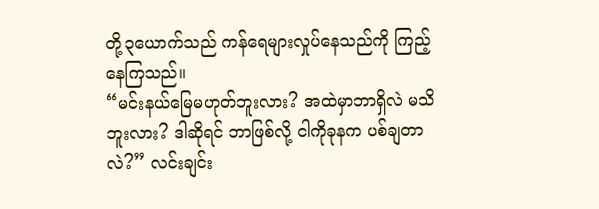တို့၃ယောက်သည် ကန်ရေများလှုပ်နေသည်ကို ကြည့်နေကြသည်။
“မင်းနယ်မြေမဟုတ်ဘူးလား? အထဲမှာဘာရှိလဲ မသိဘူးလား? ဒါဆိုရင် ဘာဖြစ်လို့ ငါကိုခုနက ပစ်ချတာလဲ?” လင်းချင်း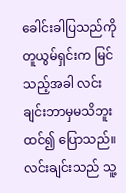ခေါင်းခါပြသည်ကို တူယွမ်ရှင်းက မြင်သည့်အခါ လင်းချင်းဘာမှမသိဘူးထင်၍ ပြောသည်။
လင်းချင်းသည် သူ့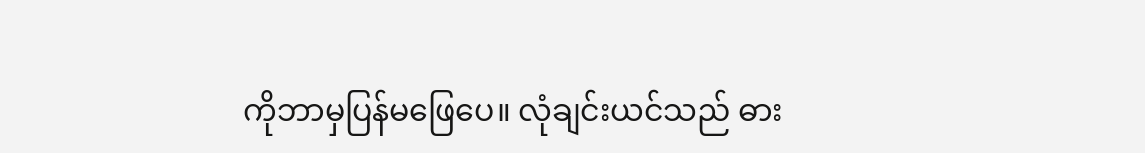ကိုဘာမှပြန်မဖြေပေ။ လုံချင်းယင်သည် ဓား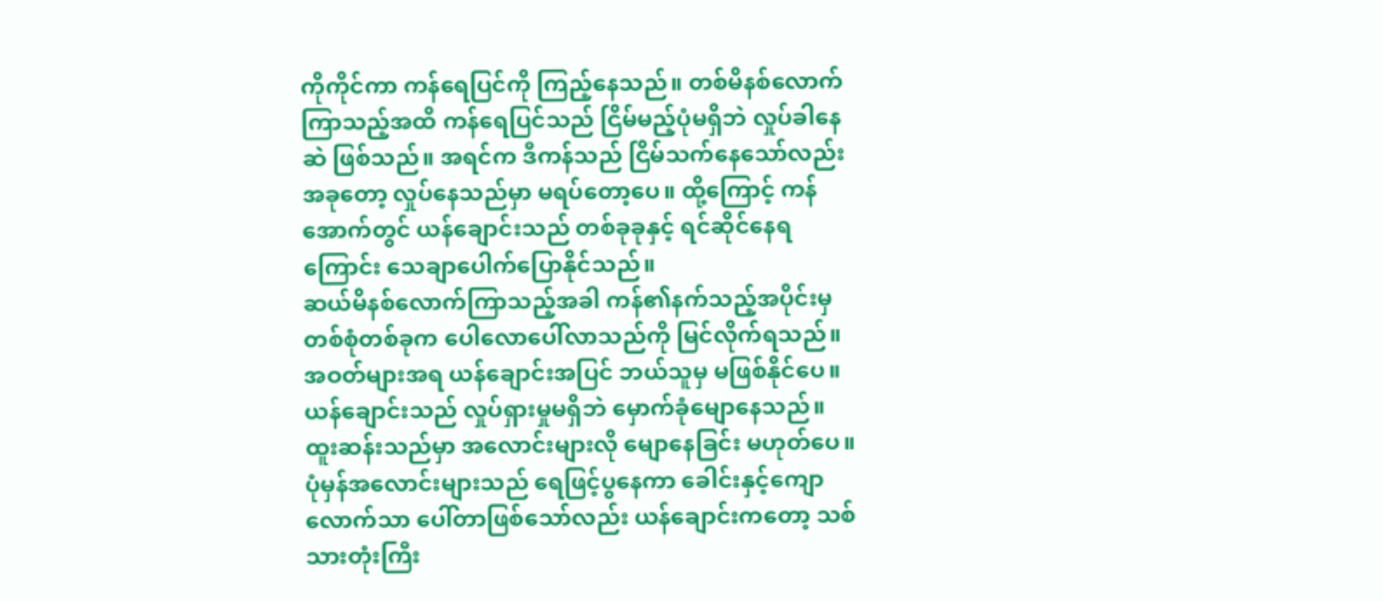ကိုကိုင်ကာ ကန်ရေပြင်ကို ကြည့်နေသည်။ တစ်မိနစ်လောက် ကြာသည့်အထိ ကန်ရေပြင်သည် ငြိမ်မည့်ပုံမရှိဘဲ လှုပ်ခါနေဆဲ ဖြစ်သည်။ အရင်က ဒီကန်သည် ငြိမ်သက်နေသော်လည်း အခုတော့ လှုပ်နေသည်မှာ မရပ်တော့ပေ။ ထို့ကြောင့် ကန်အောက်တွင် ယန်ချောင်းသည် တစ်ခုခုနှင့် ရင်ဆိုင်နေရကြောင်း သေချာပေါက်ပြောနိုင်သည်။
ဆယ်မိနစ်လောက်ကြာသည့်အခါ ကန်၏နက်သည့်အပိုင်းမှ တစ်စုံတစ်ခုက ပေါလောပေါ်လာသည်ကို မြင်လိုက်ရသည်။ အဝတ်များအရ ယန်ချောင်းအပြင် ဘယ်သူမှ မဖြစ်နိုင်ပေ။ ယန်ချောင်းသည် လှုပ်ရှားမှုမရှိဘဲ မှောက်ခုံမျောနေသည်။ ထူးဆန်းသည်မှာ အလောင်းများလို မျောနေခြင်း မဟုတ်ပေ။ ပုံမှန်အလောင်းများသည် ရေဖြင့်ပွနေကာ ခေါင်းနှင့်ကျောလောက်သာ ပေါ်တာဖြစ်သော်လည်း ယန်ချောင်းကတော့ သစ်သားတုံးကြီး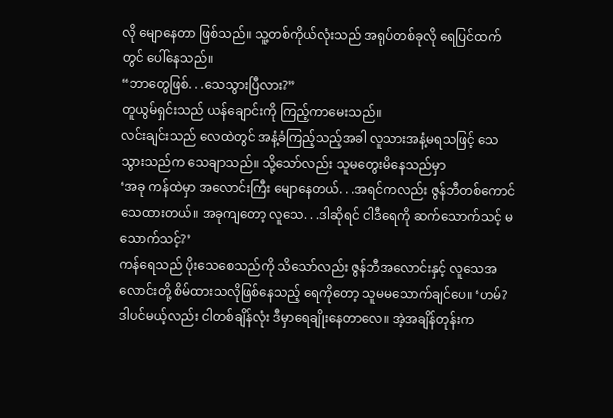လို မျောနေတာ ဖြစ်သည်။ သူ့တစ်ကိုယ်လုံးသည် အရုပ်တစ်ခုလို ရေပြင်ထက်တွင် ပေါ်နေသည်။
“ဘာတွေဖြစ်. . .သေသွားပြီလား?”
တူယွမ်ရှင်းသည် ယန်ချောင်းကို ကြည့်ကာမေးသည်။
လင်းချင်းသည် လေထဲတွင် အနံ့ခံကြည့်သည့်အခါ လူသားအနံ့မရသဖြင့် သေသွားသည်က သေချာသည်။ သို့သော်လည်း သူမတွေးမိနေသည်မှာ
‘အခု ကန်ထဲမှာ အလောင်းကြီး မျောနေတယ်. . .အရင်ကလည်း ဇွန်ဘီတစ်ကောင် သေထားတယ်။ အခုကျတော့ လူသေ. . .ဒါဆိုရင် ငါဒီရေကို ဆက်သောက်သင့် မသောက်သင့်?’
ကန်ရေသည် ပိုးသေစေသည်ကို သိသော်လည်း ဇွန်ဘီအလောင်းနှင့် လူသေအလောင်းတို့ စိမ်ထားသလိုဖြစ်နေသည့် ရေကိုတော့ သူမမသောက်ချင်ပေ။ ‘ဟမ်? ဒါပင်မယ့်လည်း ငါတစ်ချိန်လုံး ဒီမှာရေချိုးနေတာလေ။ အဲ့အချိန်တုန်းက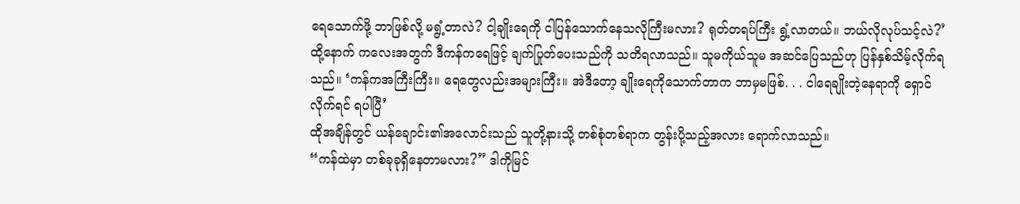ရေသောက်ဖို့ ဘာဖြစ်လို့ မရွံ့တာလဲ? ငါ့ချိုးရေကို ငါပြန်သောက်နေသလိုကြီးမလား? ရုတ်တရပ်ကြီး ရွံ့လာတယ်။ ဘယ်လိုလုပ်သင့်လဲ?’
ထို့နောက် ကလေးအတွက် ဒီကန်ကရေဖြင့် ချက်ပြုတ်ပေးသည်ကို သတိရလာသည်။ သူမကိုယ်သူမ အဆင်ပြေသည်ဟု ပြန်နှစ်သိမ့်လိုက်ရသည်။ ‘ကန်ကအကြီးကြီး။ ရေတွေလည်းအများကြီး။ အဲဒီတော့ ချိုးရေကိုသောက်တာက ဘာမှမဖြစ်. . . ငါရေချိုးတဲ့နေရာကို ရှောင်လိုက်ရင် ရပါပြီ’
ထိုအချိန်တွင် ယန်ချောင်း၏အလောင်းသည် သူတို့နားသို့ တစ်စုံတစ်ရာက တွန်းပို့သည့်အလား ရောက်လာသည်။
“ကန်ထဲမှာ တစ်ခုခုရှိနေတာမလား?” ဒါကိုမြင်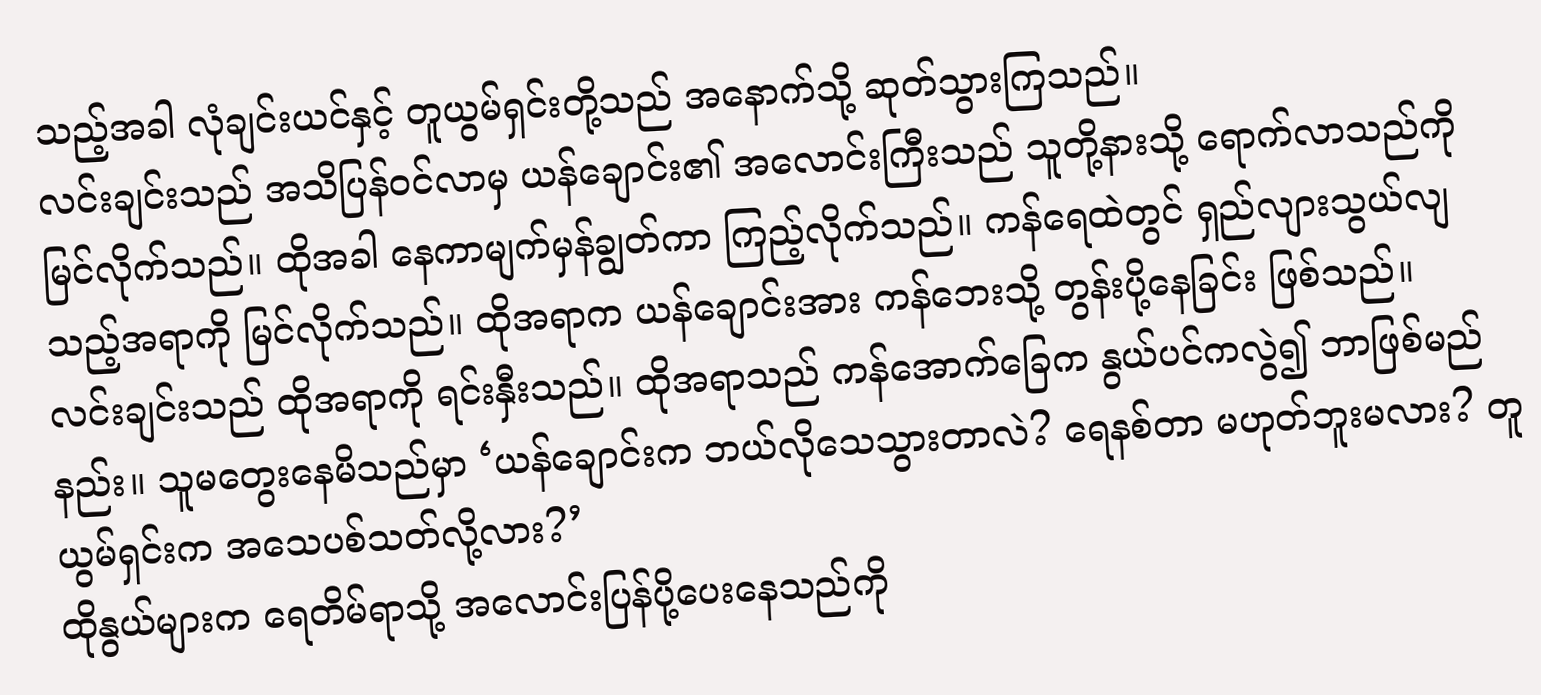သည့်အခါ လုံချင်းယင်နှင့် တူယွမ်ရှင်းတို့သည် အနောက်သို့ ဆုတ်သွားကြသည်။
လင်းချင်းသည် အသိပြန်ဝင်လာမှ ယန်ချောင်း၏ အလောင်းကြီးသည် သူတို့နားသို့ ရောက်လာသည်ကို မြင်လိုက်သည်။ ထိုအခါ နေကာမျက်မှန်ချွတ်ကာ ကြည့်လိုက်သည်။ ကန်ရေထဲတွင် ရှည်လျားသွယ်လျသည့်အရာကို မြင်လိုက်သည်။ ထိုအရာက ယန်ချောင်းအား ကန်ဘေးသို့ တွန်းပို့နေခြင်း ဖြစ်သည်။
လင်းချင်းသည် ထိုအရာကို ရင်းနှီးသည်။ ထိုအရာသည် ကန်အောက်ခြေက နွယ်ပင်ကလွဲ၍ ဘာဖြစ်မည်နည်း။ သူမတွေးနေမိသည်မှာ ‘ယန်ချောင်းက ဘယ်လိုသေသွားတာလဲ? ရေနစ်တာ မဟုတ်ဘူးမလား? တူယွမ်ရှင်းက အသေပစ်သတ်လို့လား?’
ထိုနွယ်များက ရေတိမ်ရာသို့ အလောင်းပြန်ပို့ပေးနေသည်ကို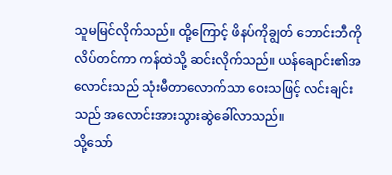သူမမြင်လိုက်သည်။ ထို့ကြောင့် ဖိနပ်ကိုချွတ် ဘောင်းဘီကိုလိပ်တင်ကာ ကန်ထဲသို့ ဆင်းလိုက်သည်။ ယန်ချောင်း၏အလောင်းသည် သုံးမီတာလောက်သာ ဝေးသဖြင့် လင်းချင်းသည် အလောင်းအားသွားဆွဲခေါ်လာသည်။
သို့သော်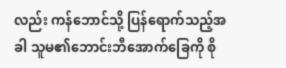လည်း ကန်ဘောင်သို့ ပြန်ရောက်သည့်အခါ သူမ၏ဘောင်းဘီအောက်ခြေကို စို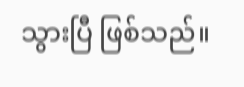သွားပြီ ဖြစ်သည်။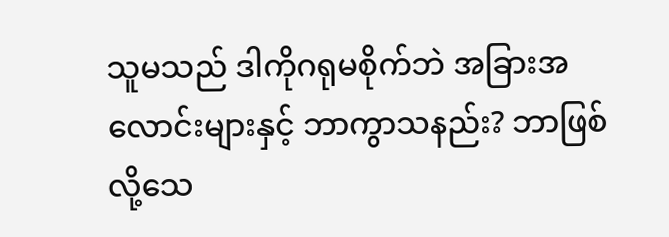သူမသည် ဒါကိုဂရုမစိုက်ဘဲ အခြားအလောင်းများနှင့် ဘာကွာသနည်း? ဘာဖြစ်လို့သေ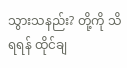သွားသနည်း? တို့ကို သိရရန် ထိုင်ချ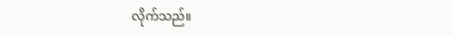လိုက်သည်။